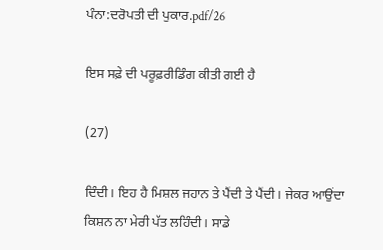ਪੰਨਾ:ਦਰੋਪਤੀ ਦੀ ਪੁਕਾਰ.pdf/26

ਇਸ ਸਫ਼ੇ ਦੀ ਪਰੂਫ਼ਰੀਡਿੰਗ ਕੀਤੀ ਗਈ ਹੈ

(27)

ਦਿੰਦੀ। ਇਹ ਹੈ ਮਿਸ਼ਲ ਜਹਾਨ ਤੇ ਪੈਂਦੀ ਤੇ ਪੈਂਦੀ। ਜੇਕਰ ਆਉਂਦਾ ਕਿਸ਼ਨ ਨਾ ਮੇਰੀ ਪੱਤ ਲਹਿੰਦੀ। ਸਾਡੇ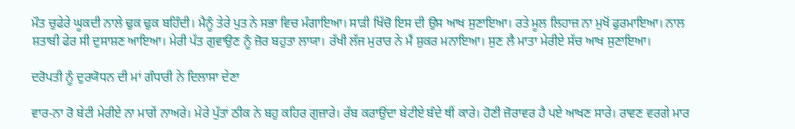ਮੌਤ ਚੁਫੇਰੇ ਘੂਕਦੀ ਨਾਲੇ ਢੁਕ ਢੁਕ ਬਹਿੰਦੀ। ਮੈਨੂੰ ਤੇਰੇ ਪੁਤ ਨੇ ਸਭਾ ਵਿਚ ਮੰਗਾਇਆ। ਸਾੜੀ ਖਿੱਚੋ ਇਸ ਦੀ ਉਸ ਆਖ ਸੁਣਾਇਆ। ਰਤੇ ਮੂਲ ਲਿਹਾਜ਼ ਨਾ ਮੁਖੋਂ ਫੁਰਮਾਇਆ। ਨਾਲ ਸ਼ਤਾਬੀ ਫੇਰ ਸੀ ਦੁਸਾਸ਼ਣ ਆਇਆ। ਮੇਰੀ ਪੱਤ ਗੁਵਾਉਣ ਨੂੰ ਜ਼ੋਰ ਬਹੁਤਾ ਲਾਯਾ। ਰੱਖੀ ਲੱਜ ਮੁਰਾਰ ਨੇ ਮੈਂ ਸ਼ੁਕਰ ਮਨਾਇਆ। ਸੁਣ ਲੈ ਮਾਤਾ ਮੇਰੀਏ ਸੱਚ ਆਖ ਸੁਣਾਇਆ।

ਦਰੋਪਤੀ ਨੂੰ ਦੁਰਯੋਧਨ ਦੀ ਮਾਂ ਗੰਧਾਰੀ ਨੇ ਦਿਲਾਸਾ ਦੇਣਾ

ਵਾਰ-ਨਾ ਰੋ ਬੇਟੀ ਮੇਰੀਏ ਨਾ ਮਾਗੇਂ ਨਾਅਰੇ। ਮੇਰੇ ਪੁੱਤਾਂ ਠੀਕ ਨੇ ਬਹੁ ਕਹਿਰ ਗੁਜ਼ਾਰੇ। ਰੱਬ ਕਰਾਉਂਦਾ ਬੇਟੀਏ ਬੰਦੇ ਥੀਂ ਕਾਰੇ। ਹੋਣੀ ਜ਼ੋਰਾਵਰ ਹੈ ਪਏ ਆਖਣ ਸਾਰੇ। ਰਾਵਣ ਵਰਗੇ ਮਾਰ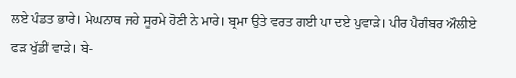ਲਏ ਪੰਡਤ ਭਾਰੇ। ਮੇਘਨਾਥ ਜਹੇ ਸੂਰਮੇ ਹੋਣੀ ਨੇ ਮਾਰੇ। ਬ੍ਰਮਾ ਉਤੇ ਵਰਤ ਗਈ ਪਾ ਦਏ ਪੁਵਾੜੇ। ਪੀਰ ਪੈਗੰਬਰ ਔਲੀਏ ਫੜ ਖੁੱਡੀਂ ਵਾੜੇ। ਬੇ-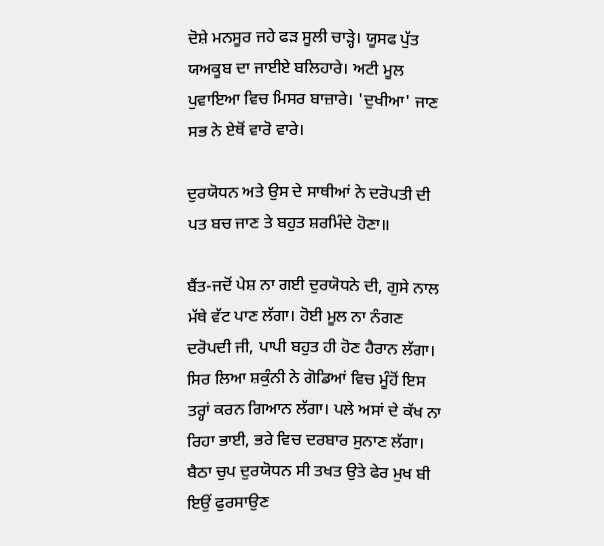ਦੋਸ਼ੇ ਮਨਸੂਰ ਜਹੇ ਫੜ ਸੂਲੀ ਚਾੜ੍ਹੇ। ਯੂਸਫ ਪੁੱਤ ਯਅਕੂਬ ਦਾ ਜਾਈਏ ਬਲਿਹਾਰੇ। ਅਟੀ ਮੂਲ ਪੁਵਾਇਆ ਵਿਚ ਮਿਸਰ ਬਾਜ਼ਾਰੇ। 'ਦੁਖੀਆ' ਜਾਣ ਸਭ ਨੇ ਏਥੋਂ ਵਾਰੋ ਵਾਰੇ।

ਦੁਰਯੋਧਨ ਅਤੇ ਉਸ ਦੇ ਸਾਥੀਆਂ ਨੇ ਦਰੋਪਤੀ ਦੀ ਪਤ ਬਚ ਜਾਣ ਤੇ ਬਹੁਤ ਸ਼ਰਮਿੰਦੇ ਹੋਣਾ॥

ਬੈਂਤ-ਜਦੋਂ ਪੇਸ਼ ਨਾ ਗਈ ਦੁਰਯੋਧਨੇ ਦੀ, ਗੁਸੇ ਨਾਲ ਮੱਥੇ ਵੱਟ ਪਾਣ ਲੱਗਾ। ਹੋਈ ਮੂਲ ਨਾ ਨੰਗਣ ਦਰੋਪਦੀ ਜੀ, ਪਾਪੀ ਬਹੁਤ ਹੀ ਹੋਣ ਹੈਰਾਨ ਲੱਗਾ। ਸਿਰ ਲਿਆ ਸ਼ਕੁੰਨੀ ਨੇ ਗੋਡਿਆਂ ਵਿਚ ਮੂੰਹੋਂ ਇਸ ਤਰ੍ਹਾਂ ਕਰਨ ਗਿਆਨ ਲੱਗਾ। ਪਲੇ ਅਸਾਂ ਦੇ ਕੱਖ ਨਾ ਰਿਹਾ ਭਾਈ, ਭਰੇ ਵਿਚ ਦਰਬਾਰ ਸੁਨਾਣ ਲੱਗਾ। ਬੈਠਾ ਚੁਪ ਦੁਰਯੋਧਨ ਸੀ ਤਖਤ ਉਤੇ ਫੇਰ ਮੁਖ ਬੀ ਇਉਂ ਫੁਰਸਾਉਣ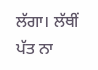ਲੱਗਾ। ਲੱਥੀਂ ਪੱਤ ਨਾ